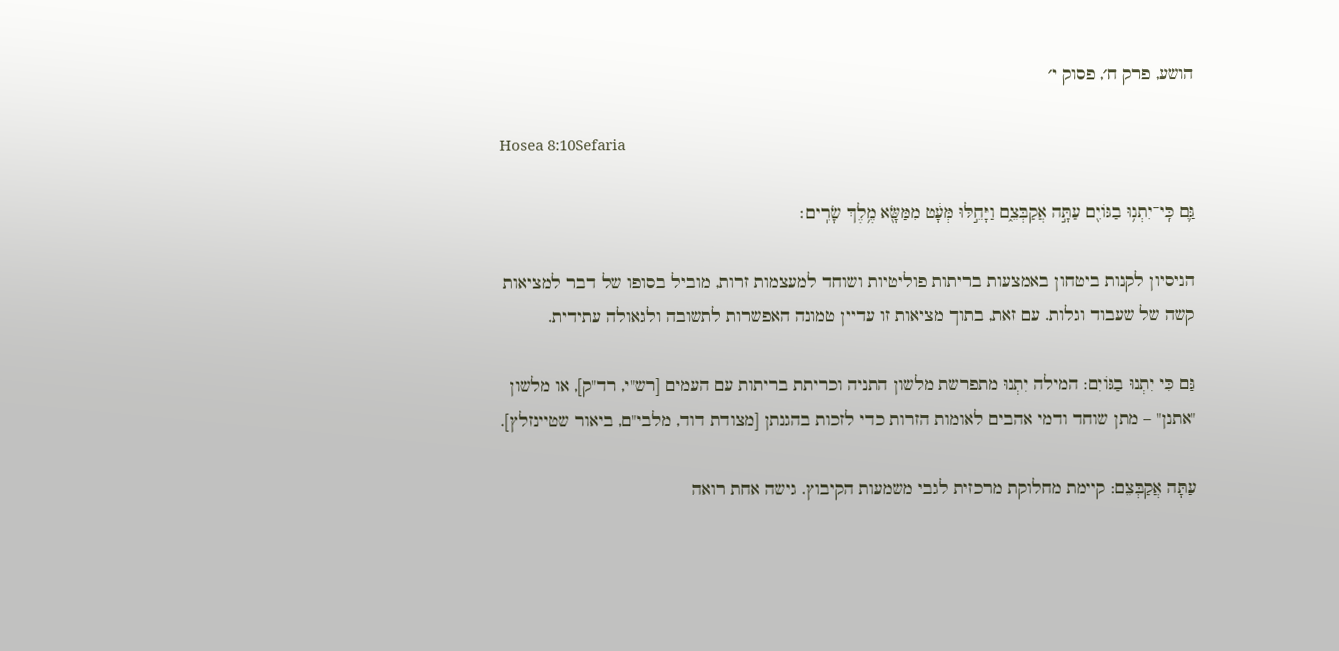הושע, פרק ח׳, פסוק י׳

Hosea 8:10Sefaria

גַּ֛ם כִּֽי־יִתְנ֥וּ בַגּוֹיִ֖ם עַתָּ֣ה אֲקַבְּצֵ֑ם וַיָּחֵ֣לּוּ מְּעָ֔ט מִמַּשָּׂ֖א מֶ֥לֶךְ שָׂרִֽים׃

הניסיון לקנות ביטחון באמצעות בריתות פוליטיות ושוחד למעצמות זרות, מוביל בסופו של דבר למציאות קשה של שעבוד וגלות. עם זאת, בתוך מציאות זו עדיין טמונה האפשרות לתשובה ולגאולה עתידית.

גַּם כִּי יִתְנוּ בַגּוֹיִם: המילה יִתְנוּ מתפרשת מלשון התניה וכריתת בריתות עם העמים [רש"י, רד"ק], או מלשון "אתנן" – מתן שוחד ודמי אהבים לאומות הזרות כדי לזכות בהגנתן [מצודת דוד, מלבי"ם, ביאור שטיינזלץ].

עַתָּה אֲקַבְּצֵם: קיימת מחלוקת מרכזית לגבי משמעות הקיבוץ. גישה אחת רואה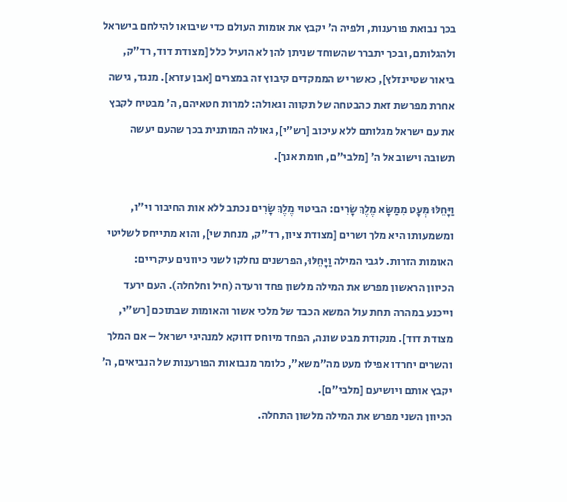בכך נבואת פורענות, ולפיה ה׳ יקבץ את אומות העולם כדי שיבואו להילחם בישראל ולהגלותם, ובכך יתברר שהשוחד שניתן להן לא הועיל כלל [מצודת דוד, רד"ק, ביאור שטיינזלץ], כאשר יש הממקדים קיבוץ זה במצרים [אבן עזרא]. מנגד, גישה אחרת מפרשת זאת כהבטחה של תקווה וגאולה: למרות חטאיהם, ה׳ מבטיח לקבץ את עם ישראל מגלותם ללא עיכוב [רש"י], גאולה המותנית בכך שהעם יעשה תשובה וישוב אל ה׳ [מלבי"ם, חומת אנך].

וַיָּחֵלּוּ מְּעָט מִמַּשָּׂא מֶלֶךְ שָׂרִים: הביטוי מֶלֶךְ שָׂרִים נכתב ללא אות החיבור וי"ו, ומשמעותו היא מלך ושרים [מצודת ציון, רד"ק, מנחת שי], והוא מתייחס לשליטי האומות הזרות. לגבי המילה וַיָּחֵלּוּ, הפרשנים נחלקו לשני כיוונים עיקריים:
הכיוון הראשון מפרש את המילה מלשון פחד ורעדה (חיל וחלחלה). העם ירעד וייכנע במהרה תחת עול המשא הכבד של מלכי אשור והאומות שבתוכם [רש"י, מצודת דוד]. מנקודת מבט שונה, הפחד מיוחס דווקא למנהיגי ישראל – אם המלך והשרים יחרדו אפילו מעט מה"משא", כלומר מנבואות הפורענות של הנביאים, ה׳ יקבץ אותם ויושיעם [מלבי"ם].
הכיוון השני מפרש את המילה מלשון התחלה.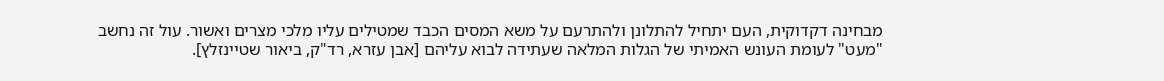מבחינה דקדוקית, העם יתחיל להתלונן ולהתרעם על משא המסים הכבד שמטילים עליו מלכי מצרים ואשור. עול זה נחשב "מעט" לעומת העונש האמיתי של הגלות המלאה שעתידה לבוא עליהם [אבן עזרא, רד"ק, ביאור שטיינזלץ].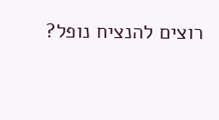רוצים להנציח נופל?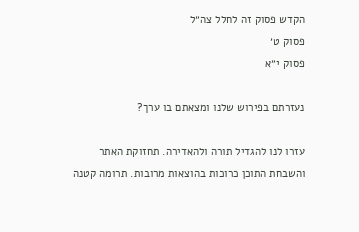הקדש פסוק זה לחלל צה״ל
פסוק ט׳
פסוק י״א

נעזרתם בפירוש שלנו ומצאתם בו ערך?

עזרו לנו להגדיל תורה ולהאדירה. תחזוקת האתר והשבחת התוכן כרוכות בהוצאות מרובות. תרומה קטנה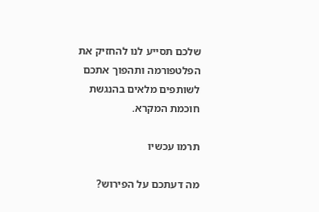שלכם תסייע לנו להחזיק את הפלטפורמה ותהפוך אתכם לשותפים מלאים בהנגשת חוכמת המקרא.

תרמו עכשיו

מה דעתכם על הפירוש?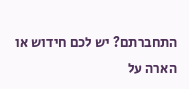התחברתם? יש לכם חידוש או הארה על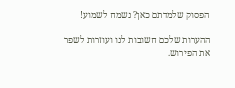הפסוק שלמדתם כאן? נשמח לשמוע!

ההערות שלכם חשובות לנו ועוזרות לשפר את הפירוש.